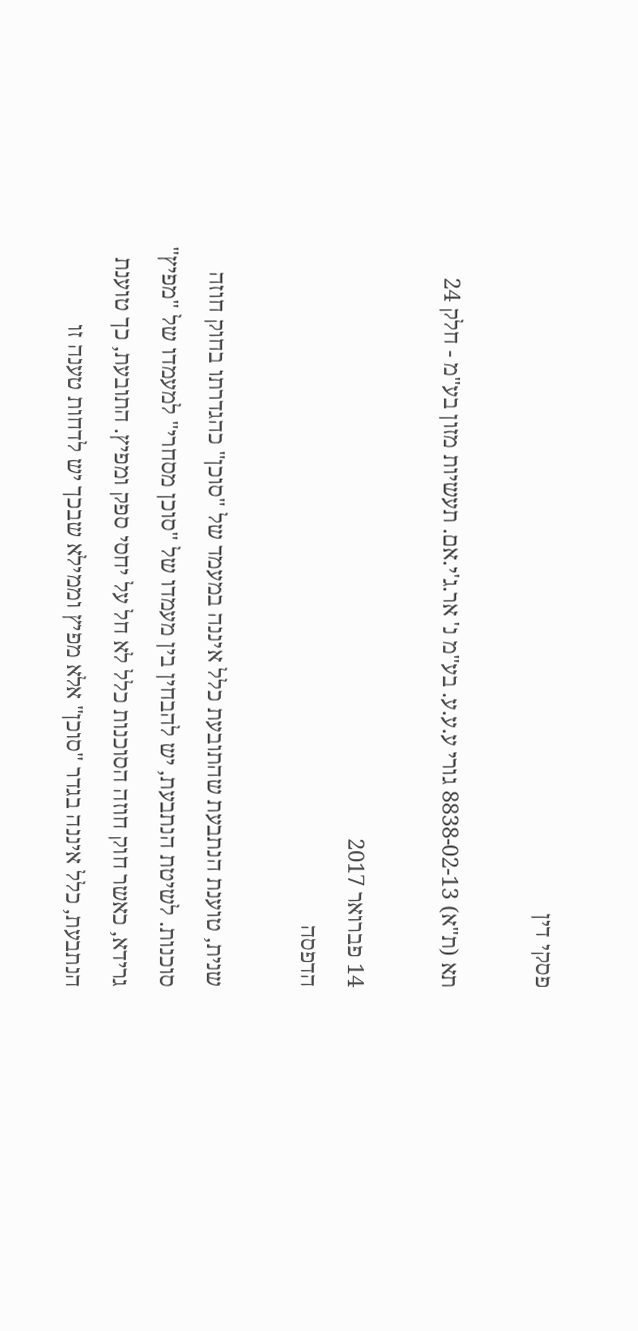פסקי דין

תא (ת"א) 8838-02-13 גורי ע.ע.ע. בע"מ נ' אר.ג'י.אם. תעשיות מזון בע"מ - חלק 24

14 פברואר 2017
הדפסה

שנית, טוענת הנתבעת שהתובעת כלל איננה במעמד של "סוכן" כהגדרתו בחוק חוזה סוכנות. לשיטת הנתבעת, יש להבחין בין מעמדו של "סוכן מסחרי" למעמדו של "מפיץ" גרידא, כאשר חוק חוזה הסוכנות כלל לא חל על יחסי ספק ומפיץ. התובעת, כך טוענת הנתבעת, כלל איננה בגדר "סוכן" אלא מפיץ וממילא שבכך יש לדחות טענה זו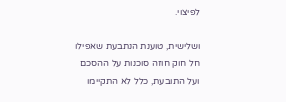לפיצוי.

ושלישית, טוענת הנתבעת שאפילו חל חוק חוזה סוכנות על ההסכם ועל התובעת, כלל לא התקיימו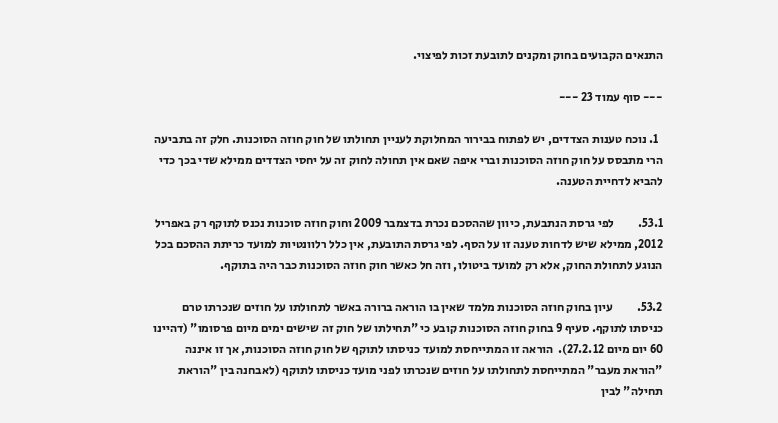התנאים הקבועים בחוק ומקנים לתובעת זכות לפיצוי.

--- סוף עמוד 23 ---

  1. נוכח טענות הצדדים, יש לפתוח בבירור המחלוקת לעניין תחולתו של חוק חוזה הסוכנות. חלק זה בתביעה הרי מתבסס על חוק חוזה הסוכנות וברי איפה שאם אין תחולה לחוק זה על יחסי הצדדים ממילא שדי בכך כדי להביא לדחיית הטענה.

53.1.          לפי גרסת הנתבעת, כיוון שההסכם נכרת בדצמבר 2009 וחוק חוזה סוכנות נכנס לתוקף רק באפריל 2012, ממילא שיש לדחות טענה זו על הסף. לפי גרסת התובעת, אין כלל רלוונטיות למועד כריתת ההסכם בכל הנוגע לתחולת החוק, אלא רק למועד ביטולו, וזה חל כאשר חוק חוזה הסוכנות כבר היה בתוקף.

53.2.          עיון בחוק חוזה הסוכנות מלמד שאין בו הוראה ברורה באשר לתחולתו על חוזים שנכרתו טרם כניסתו לתוקף. סעיף 9 בחוק חוזה הסוכנות קובע כי "תחילתו של חוק זה שישים ימים מיום פרסומו" (דהיינו 60 יום מיום 27.2.12).  הוראה זו המתייחסת למועד כניסתו לתוקף של חוק חוזה הסוכנות, אך זו איננה "הוראת מעבר" המתייחסת לתחולתו על חוזים שנכרתו לפני מועד כניסתו לתוקף (לאבחנה בין "הוראת תחילה" לבין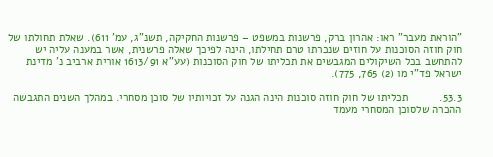"הוראת מעבר" ראו: אהרון ברק, פרשנות במשפט – פרשנות החקיקה, תשנ"ג, עמ' 611). שאלת תחולתו של חוק חוזה הסוכנות על חוזים שנכרתו טרם תחילתו, הינה לפיכך שאלה פרשנית, אשר במענה עליה יש להתחשב בכל השיקולים המגבשים את תכליתו של חוק הסוכנות (עע"א 1613/91 אורית ארביב נ' מדינת ישראל פד"י מו (2) 765, 775).

53.3.          תכליתו של חוק חוזה סוכנות הינה הגנה על זכויותיו של סוכן מסחרי. במהלך השנים התגבשה ההכרה שלסוכן המסחרי מעמד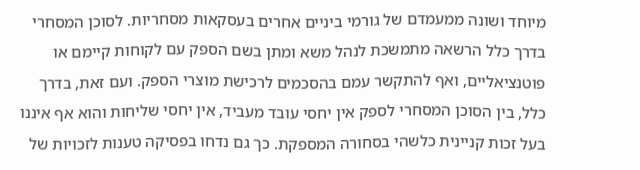מיוחד ושונה ממעמדם של גורמי ביניים אחרים בעסקאות מסחריות. לסוכן המסחרי בדרך כלל הרשאה מתמשכת לנהל משא ומתן בשם הספק עם לקוחות קיימם או פוטנציאליים, ואף להתקשר עמם בהסכמים לרכישת מוצרי הספק. ועם זאת, בדרך כלל, בין הסוכן המסחרי לספק אין יחסי עובד מעביד, אין יחסי שליחות והוא אף איננו בעל זכות קניינית כלשהי בסחורה המספקת. כך גם נדחו בפסיקה טענות לזכויות של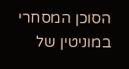הסוכן המסחרי במוניטין של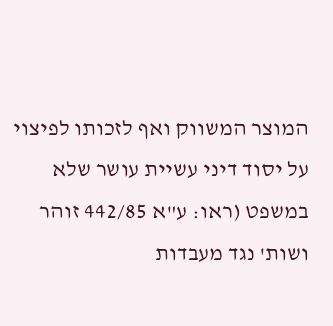המוצר המשווק ואף לזכותו לפיצוי על יסוד דיני עשיית עושר שלא במשפט (ראו: ע"א 442/85 זוהר ושות' נגד מעבדות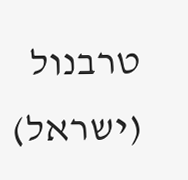טרבנול (ישראל)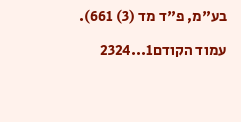בע"מ, פ"ד מד (3) 661).

עמוד הקודם1...2324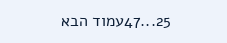25...47עמוד הבא